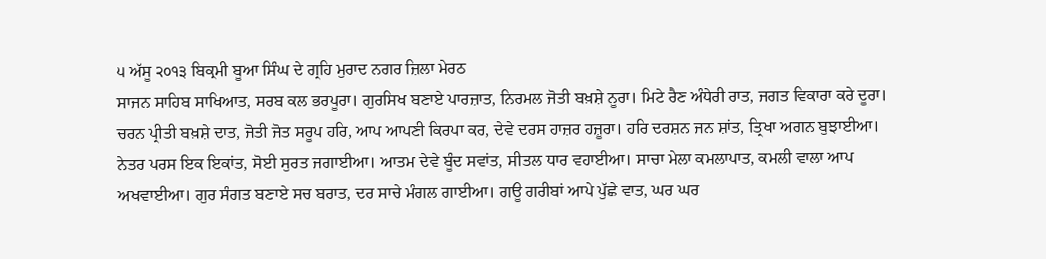੫ ਅੱਸੂ ੨੦੧੩ ਬਿਕ੍ਰਮੀ ਬੂਆ ਸਿੰਘ ਦੇ ਗ੍ਰਹਿ ਮੁਰਾਦ ਨਗਰ ਜ਼ਿਲਾ ਮੇਰਠ
ਸਾਜਨ ਸਾਹਿਬ ਸਾਖਿਆਤ, ਸਰਬ ਕਲ ਭਰਪੂਰਾ। ਗੁਰਸਿਖ ਬਣਾਏ ਪਾਰਜ਼ਾਤ, ਨਿਰਮਲ ਜੋਤੀ ਬਖ਼ਸ਼ੇ ਨੂਰਾ। ਮਿਟੇ ਰੈਣ ਅੰਧੇਰੀ ਰਾਤ, ਜਗਤ ਵਿਕਾਰਾ ਕਰੇ ਦੂਰਾ। ਚਰਨ ਪ੍ਰੀਤੀ ਬਖ਼ਸ਼ੇ ਦਾਤ, ਜੋਤੀ ਜੋਤ ਸਰੂਪ ਹਰਿ, ਆਪ ਆਪਣੀ ਕਿਰਪਾ ਕਰ, ਦੇਵੇ ਦਰਸ ਹਾਜ਼ਰ ਹਜ਼ੂਰਾ। ਹਰਿ ਦਰਸ਼ਨ ਜਨ ਸ਼ਾਂਤ, ਤ੍ਰਿਖਾ ਅਗਨ ਬੁਝਾਈਆ। ਨੇਤਰ ਪਰਸ ਇਕ ਇਕਾਂਤ, ਸੋਈ ਸੁਰਤ ਜਗਾਈਆ। ਆਤਮ ਦੇਵੇ ਬੂੰਦ ਸਵਾਂਤ, ਸੀਤਲ ਧਾਰ ਵਹਾਈਆ। ਸਾਚਾ ਮੇਲਾ ਕਮਲਾਪਾਤ, ਕਮਲੀ ਵਾਲਾ ਆਪ ਅਖਵਾਈਆ। ਗੁਰ ਸੰਗਤ ਬਣਾਏ ਸਚ ਬਰਾਤ, ਦਰ ਸਾਚੇ ਮੰਗਲ ਗਾਈਆ। ਗਊ ਗਰੀਬਾਂ ਆਪੇ ਪੁੱਛੇ ਵਾਤ, ਘਰ ਘਰ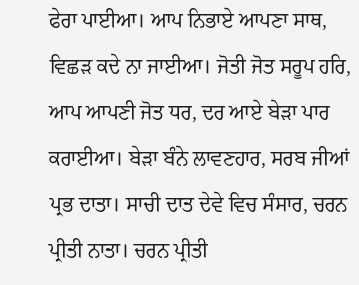ਫੇਰਾ ਪਾਈਆ। ਆਪ ਨਿਭਾਏ ਆਪਣਾ ਸਾਥ, ਵਿਛੜ ਕਦੇ ਨਾ ਜਾਈਆ। ਜੋਤੀ ਜੋਤ ਸਰੂਪ ਹਰਿ, ਆਪ ਆਪਣੀ ਜੋਤ ਧਰ, ਦਰ ਆਏ ਬੇੜਾ ਪਾਰ ਕਰਾਈਆ। ਬੇੜਾ ਬੰਨੇ ਲਾਵਣਹਾਰ, ਸਰਬ ਜੀਆਂ ਪ੍ਰਭ ਦਾਤਾ। ਸਾਚੀ ਦਾਤ ਦੇਵੇ ਵਿਚ ਸੰਸਾਰ, ਚਰਨ ਪ੍ਰੀਤੀ ਨਾਤਾ। ਚਰਨ ਪ੍ਰੀਤੀ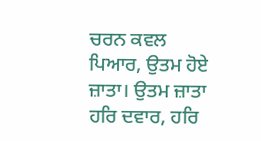ਚਰਨ ਕਵਲ ਪਿਆਰ, ਉਤਮ ਹੋਏ ਜ਼ਾਤਾ। ਉਤਮ ਜ਼ਾਤਾ ਹਰਿ ਦਵਾਰ, ਹਰਿ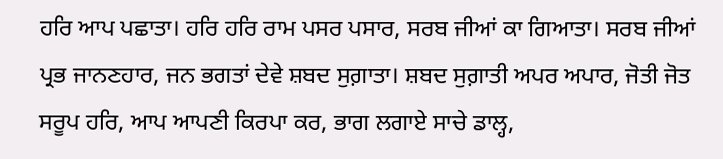ਹਰਿ ਆਪ ਪਛਾਤਾ। ਹਰਿ ਹਰਿ ਰਾਮ ਪਸਰ ਪਸਾਰ, ਸਰਬ ਜੀਆਂ ਕਾ ਗਿਆਤਾ। ਸਰਬ ਜੀਆਂ ਪ੍ਰਭ ਜਾਨਣਹਾਰ, ਜਨ ਭਗਤਾਂ ਦੇਵੇ ਸ਼ਬਦ ਸੁਗ਼ਾਤਾ। ਸ਼ਬਦ ਸੁਗ਼ਾਤੀ ਅਪਰ ਅਪਾਰ, ਜੋਤੀ ਜੋਤ ਸਰੂਪ ਹਰਿ, ਆਪ ਆਪਣੀ ਕਿਰਪਾ ਕਰ, ਭਾਗ ਲਗਾਏ ਸਾਚੇ ਡਾਲ੍ਹ,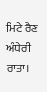ਮਿਟੇ ਰੈਣ ਅੰਧੇਰੀ ਰਾਤਾ।